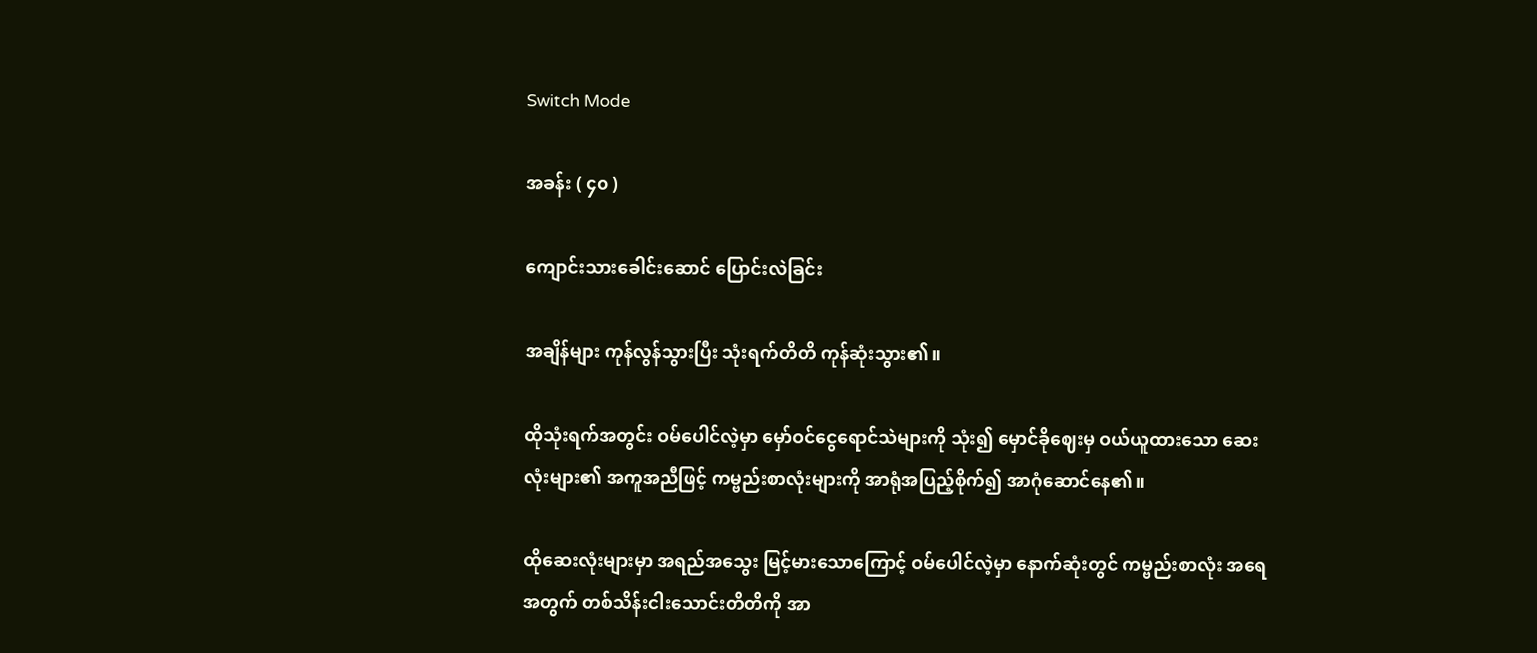Switch Mode

အခန်း ( ၄၀ )

ကျောင်းသားခေါင်းဆောင် ပြောင်းလဲခြင်း

အချိန်များ ကုန်လွန်သွားပြီး သုံးရက်တိတိ ကုန်ဆုံးသွား၏။

ထိုသုံးရက်အတွင်း ဝမ်ပေါင်လဲ့မှာ မှော်ဝင်ငွေရောင်သဲများကို သုံး၍ မှောင်ခိုဈေးမှ ဝယ်ယူထားသော ဆေးလုံးများ၏ အကူအညီဖြင့် ကမ္ဗည်းစာလုံးများကို အာရုံအပြည့်စိုက်၍ အာဂုံဆောင်နေ၏။

ထိုဆေးလုံးများမှာ အရည်အသွေး မြင့်မားသောကြောင့် ဝမ်ပေါင်လဲ့မှာ နောက်ဆုံးတွင် ကမ္ဗည်းစာလုံး အရေအတွက် တစ်သိန်းငါးသောင်းတိတိကို အာ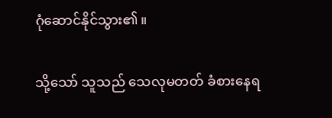ဂုံဆောင်နိုင်သွား၏။

သို့သော် သူသည် သေလုမတတ် ခံစားနေရ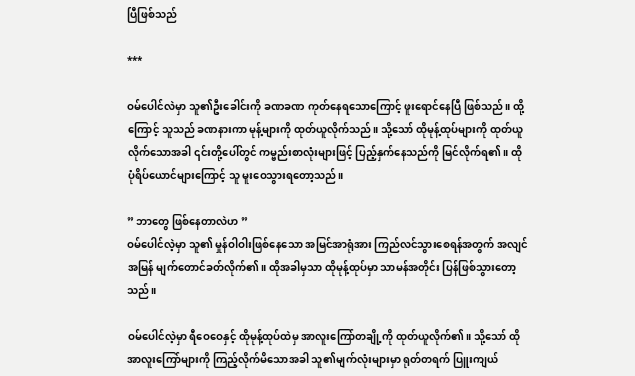ပြီဖြစ်သည်

***

ဝမ်ပေါင်လဲမှာ သူ၏ဦးခေါင်းကို ခဏခဏ ကုတ်နေရသောကြောင့် ဖူးရောင်နေပြီ ဖြစ်သည်။ ထို့ကြောင့် သူသည် ခဏနားကာ မုန့်များကို ထုတ်ယူလိုက်သည်။ သို့သော် ထိုမုန့်ထုပ်များကို ထုတ်ယူလိုက်သောအခါ ၎င်းတို့ပေါ်တွင် ကမ္ဗည်းစာလုံးများဖြင့် ပြည့်နှက်နေသည်ကို မြင်လိုက်ရ၏။ ထို ပုံရိပ်ယောင်များကြောင့် သူ မူးဝေသွားရတော့သည်။

” ဘာတွေ ဖြစ်နေတာလဲဟ ”
ဝမ်ပေါင်လဲ့မှာ သူ၏ မှုန်ဝါဝါးဖြစ်နေသော အမြင်အာရုံအား ကြည်လင်သွားစေရန်အတွက် အလျင်အမြန် မျက်တောင်ခတ်လိုက်၏။ ထိုအခါမှသာ ထိုမုန့်ထုပ်မှာ သာမန်အတိုင်း ပြန်ဖြစ်သွားတော့သည်။

ဝမ်ပေါင်လဲ့မှာ ရီဝေဝေနှင့် ထိုမုန့်ထုပ်ထဲမှ အာလူးကြော်တချို့ကို ထုတ်ယူလိုက်၏။ သို့သော် ထိုအာလူးကြော်များကို ကြည့်လိုက်မိသောအခါ သူ၏မျက်လုံးများမှာ ရုတ်တရက် ပြူးကျယ်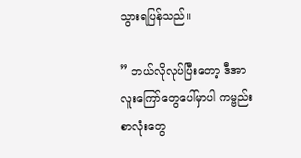သွားရပြန်သည်။

” ဘယ်လိုလုပ်ပြီးတော့ ဒီအာလူးကြော်တွေပေါ်မှာပါ ကမ္ဗည်းစာလုံးတွေ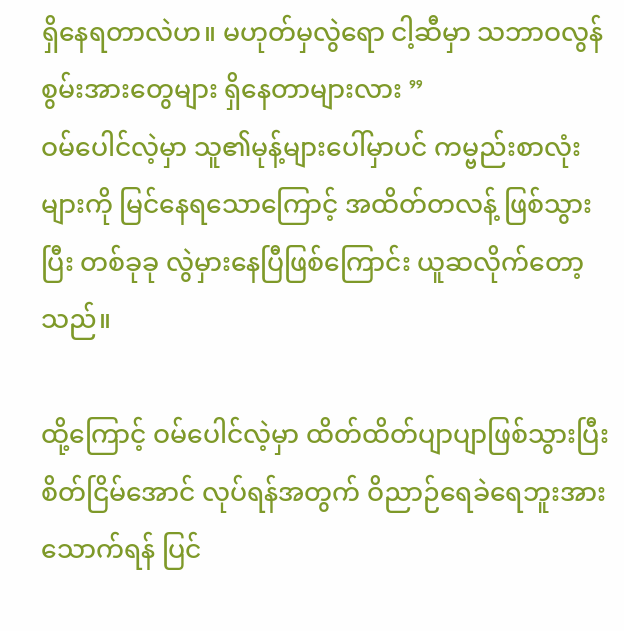ရှိနေရတာလဲဟ။ မဟုတ်မှလွဲရော ငါ့ဆီမှာ သဘာဝလွန်စွမ်းအားတွေများ ရှိနေတာများလား ”
ဝမ်ပေါင်လဲ့မှာ သူ၏မုန့်များပေါ်မှာပင် ကမ္ဗည်းစာလုံးများကို မြင်နေရသောကြောင့် အထိတ်တလန့် ဖြစ်သွားပြီး တစ်ခုခု လွဲမှားနေပြီဖြစ်ကြောင်း ယူဆလိုက်တော့သည်။

ထို့ကြောင့် ဝမ်ပေါင်လဲ့မှာ ထိတ်ထိတ်ပျာပျာဖြစ်သွားပြီး စိတ်ငြိမ်အောင် လုပ်ရန်အတွက် ဝိညာဉ်ရေခဲရေဘူးအား သောက်ရန် ပြင်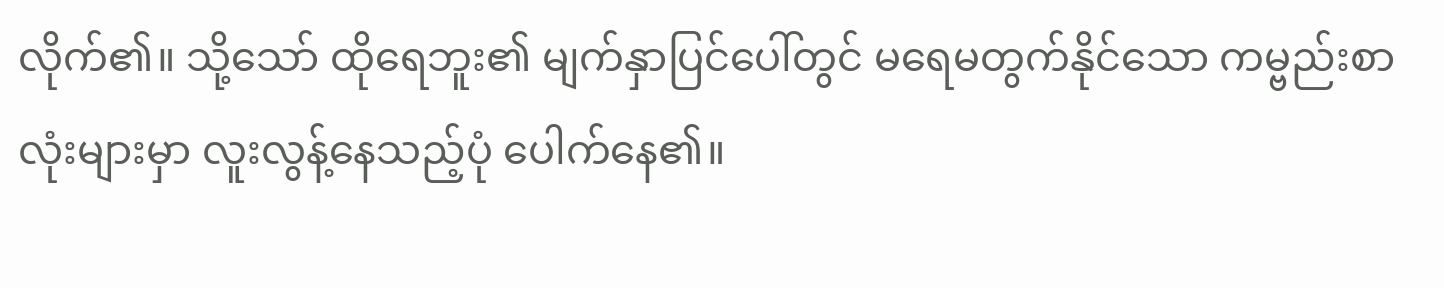လိုက်၏။ သို့သော် ထိုရေဘူး၏ မျက်နှာပြင်ပေါ်တွင် မရေမတွက်နိုင်သော ကမ္ဗည်းစာလုံးများမှာ လူးလွန့်နေသည့်ပုံ ပေါက်နေ၏။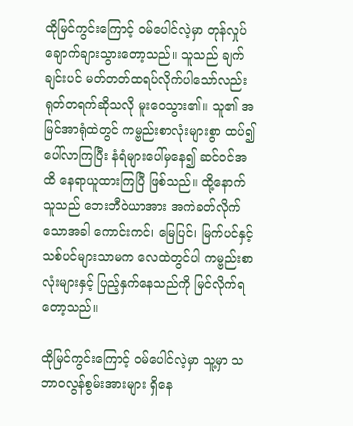ထိုမြင်ကွင်းကြောင့် ဝမ်ပေါင်လဲ့မှာ တုန်လှုပ်ချောက်ချားသွားတော့သည်။ သူသည် ချက်ချင်းပင် မတ်တတ်ထရပ်လိုက်ပါသော်လည်း ရုတ်တရက်ဆိုသလို မူးဝေသွား၏။ သူ၏ အမြင်အာရုံထဲတွင် ကမ္ဗည်းစာလုံးများစွာ ထပ်၍ပေါ်လာကြပြီး နံရံများပေါ်မှနေ၍ ဆင်ဝင်အထိ နေရာယူထားကြပြီ ဖြစ်သည်။ ထို့နောက် သူသည် ဘေးဘီဝဲယာအား အကဲခတ်လိုက်သောအခါ ကောင်းကင်၊ မြေပြင်၊ မြက်ပင်နှင့် သစ်ပင်များသာမက လေထဲတွင်ပါ ကမ္ဗည်းစာလုံးများနှင့် ပြည့်နှက်နေသည်ကို မြင်လိုက်ရတော့သည်။

ထိုမြင်ကွင်းကြောင့် ဝမ်ပေါင်လဲ့မှာ သူ့မှာ သဘာဝလွန်စွမ်းအားများ ရှိနေ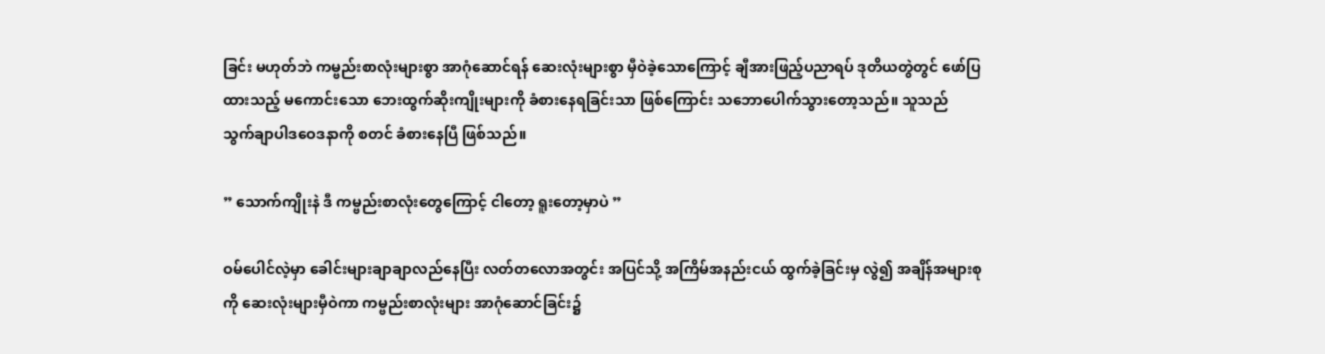ခြင်း မဟုတ်ဘဲ ကမ္ဗည်းစာလုံးများစွာ အာဂုံဆောင်ရန် ဆေးလုံးများစွာ မှီဝဲခဲ့‌သောကြောင့် ချီအားဖြည့်ပညာရပ် ဒုတိယတွဲတွင် ဖော်ပြထားသည့် မကောင်းသော ဘေးထွက်ဆိုးကျိုးများကို ခံစားနေရခြင်းသာ ဖြစ်ကြောင်း သဘောပေါက်သွားတော့သည်။ သူသည် သွက်ချာပါဒဝေဒနာကို စတင် ခံစားနေပြီ ဖြစ်သည်။

” သောက်ကျိုးနဲ ဒီ ကမ္ဗည်းစာလုံးတွေကြောင့် ငါတော့ ရူးတော့မှာပဲ ”

ဝမ်ပေါင်လဲ့မှာ ခေါင်းများချာချာလည်နေပြီး လတ်တလောအတွင်း အပြင်သို့ အကြိမ်အနည်းငယ် ထွက်ခဲ့ခြင်းမှ လွဲ၍ အချိန်အများစုကို ဆေးလုံးများမှီဝဲကာ ကမ္ဗည်းစာလုံးများ အာဂုံဆောင်ခြင်း၌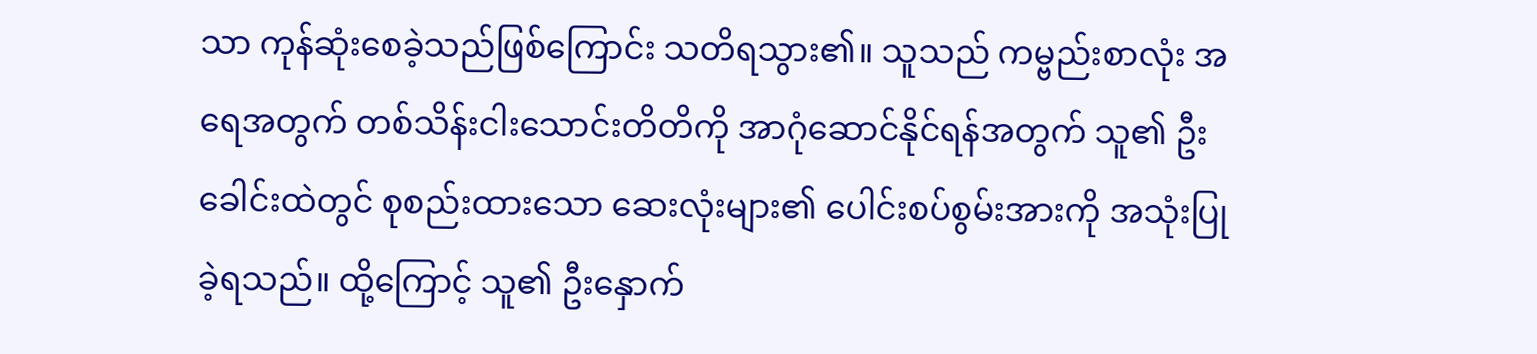သာ ကုန်ဆုံးစေခဲ့သည်ဖြစ်ကြောင်း သတိရသွား၏။ သူသည် ကမ္ဗည်းစာလုံး အရေအတွက် တစ်သိန်းငါးသောင်းတိတိကို အာဂုံဆောင်နိုင်ရန်အတွက် သူ၏ ဦးခေါင်းထဲတွင် စုစည်းထားသော ဆေးလုံးများ၏ ပေါင်းစပ်စွမ်းအားကို အသုံးပြုခဲ့ရသည်။ ထို့ကြောင့် သူ၏ ဦးနှောက်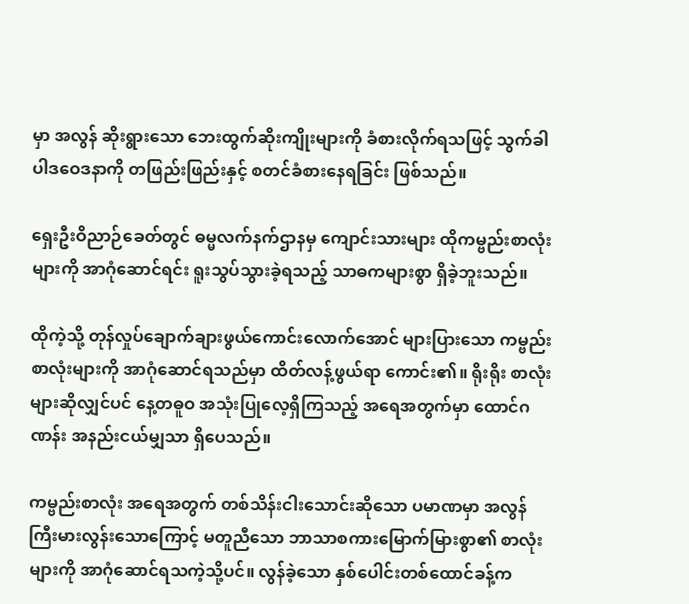မှာ အလွန် ဆိုးရွားသော ဘေးထွက်ဆိုးကျိုးများကို ခံစားလိုက်ရသဖြင့် သွက်ခါပါဒဝေဒနာကို တဖြည်းဖြည်းနှင့် စတင်ခံစားနေရခြင်း ဖြစ်သည်။

ရှေးဦးဝိညာဉ်ခေတ်တွင် ဓမ္မလက်နက်ဌာနမှ ကျောင်းသားများ ထိုကမ္ဗည်းစာလုံးများကို အာဂုံဆောင်ရင်း ရူးသွပ်သွားခဲ့ရသည့် သာဓကများစွာ ရှိခဲ့ဘူးသည်။

ထိုကဲ့သို့ တုန်လှုပ်ချောက်ချားဖွယ်ကောင်းလောက်အောင် များပြားသော ကမ္ဗည်းစာလုံးများကို အာဂုံဆောင်ရသည်မှာ ထိတ်လန့်ဖွယ်ရာ ကောင်း၏။ ရိုးရိုး စာလုံးများဆိုလျှင်ပင် နေ့တဓူဝ အသုံးပြုလေ့ရှိကြသည့် အရေအတွက်မှာ ထောင်ဂဏန်း အနည်းငယ်မျှသာ ရှိပေသည်။

ကမ္ဗည်းစာလုံး အရေအတွက် တစ်သိန်းငါးသောင်းဆိုသော ပမာဏမှာ အလွန် ကြီးမားလွန်းသောကြောင့် မတူညီသော ဘာသာစကားမြောက်မြားစွာ၏ စာလုံးများကို အာဂုံဆောင်ရသကဲ့သို့ပင်။ လွန်ခဲ့သော နှစ်ပေါင်းတစ်ထောင်ခန့်က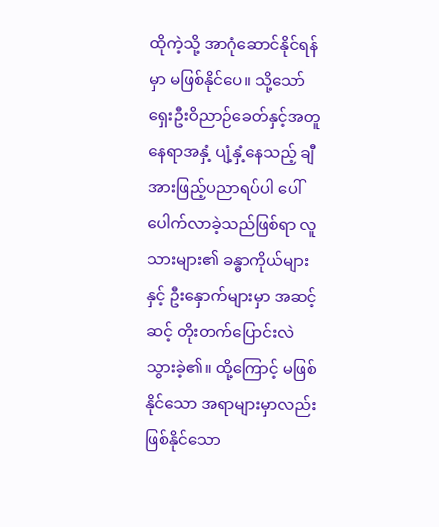ထိုကဲ့သို့ အာဂုံဆောင်နိုင်ရန်မှာ မဖြစ်နိုင်ပေ။ သို့သော် ရှေးဦးဝိညာဉ်ခေတ်နှင့်အတူ နေရာအနှံ့ ပျံ့နှံ့နေသည့် ချီအားဖြည့်ပညာရပ်ပါ ပေါ်ပေါက်လာခဲ့သည်ဖြစ်ရာ လူသားများ၏ ခန္ဓာကိုယ်များနှင့် ဦးနှောက်များမှာ အဆင့်ဆင့် တိုးတက်ပြောင်းလဲသွားခဲ့၏။ ထို့ကြောင့် မဖြစ်နိုင်သော အရာများမှာလည်း ဖြစ်နိုင်သော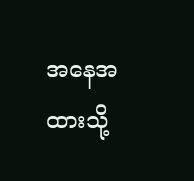အနေအထားသို့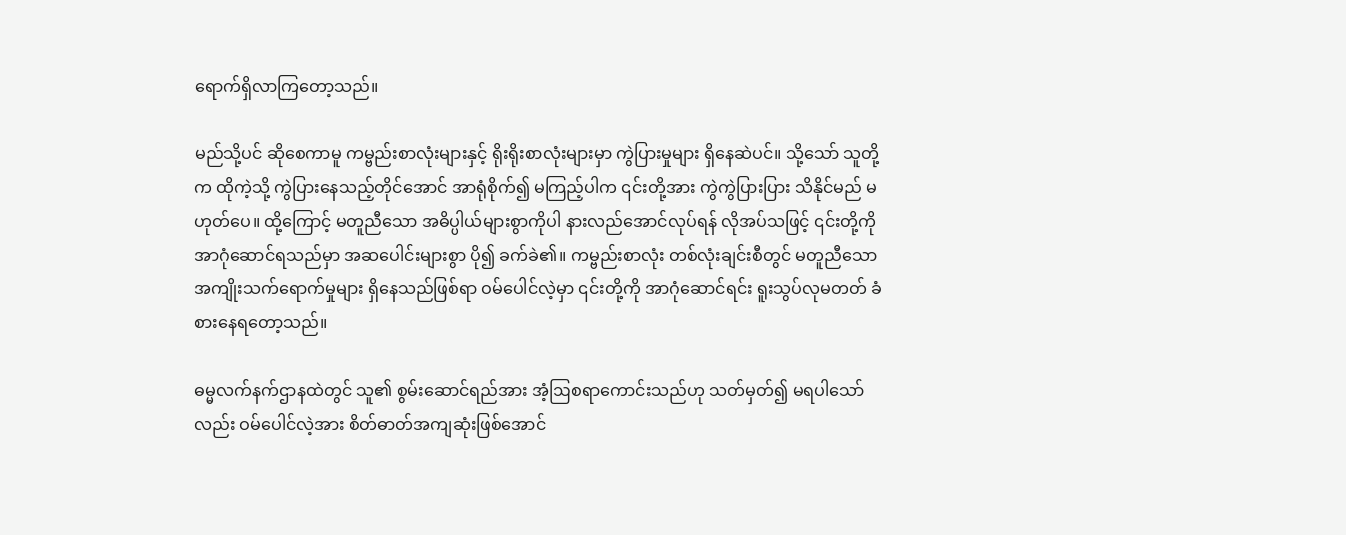ရောက်ရှိလာကြတော့သည်။

မည်သို့ပင် ဆိုစေကာမူ ကမ္ဗည်းစာလုံးများနှင့် ရိုးရိုးစာလုံးများမှာ ကွဲပြားမှုများ ရှိနေဆဲပင်။ သို့သော် သူတို့က ထိုကဲ့သို့ ကွဲပြားနေသည့်တိုင်အောင် အာရုံစိုက်၍ မကြည့်ပါက ၎င်းတို့အား ကွဲကွဲပြားပြား သိနိုင်မည် မဟုတ်ပေ။ ထို့ကြောင့် မတူညီသော အဓိပ္ပါယ်များစွာကိုပါ နားလည်အောင်လုပ်ရန် လိုအပ်သဖြင့် ၎င်းတို့ကို အာဂုံဆောင်ရသည်မှာ အဆပေါင်းများစွာ ပို၍ ခက်ခဲ၏။ ကမ္ဗည်းစာလုံး တစ်လုံးချင်းစီတွင် မတူညီသော အကျိုးသက်ရောက်မှုများ ရှိနေသည်ဖြစ်ရာ ဝမ်ပေါင်လဲ့မှာ ၎င်းတို့ကို အာဂုံဆောင်ရင်း ရူးသွပ်လုမတတ် ခံစားနေရတော့သည်။

ဓမ္မလက်နက်ဌာနထဲတွင် သူ၏ စွမ်းဆောင်ရည်အား အံ့ဩစရာကောင်းသည်ဟု သတ်မှတ်၍ မရပါသော်လည်း ဝမ်ပေါင်လဲ့အား စိတ်ဓာတ်အကျဆုံးဖြစ်အောင်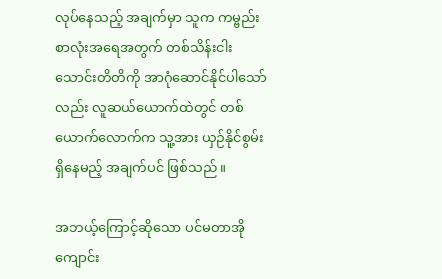လုပ်နေသည့် အချက်မှာ သူက ကမ္ဗည်းစာလုံးအရေအတွက် တစ်သိန်းငါးသောင်းတိတိကို အာဂုံဆောင်နိုင်ပါသော်လည်း လူဆယ်ယောက်ထဲတွင် တစ်ယောက်လောက်က သူ့အား ယှဉ်နိုင်စွမ်း ရှိနေမည့် အချက်ပင် ဖြစ်သည်။

အဘယ့်ကြောင့်ဆိုသော ပင်မတာအိုကျောင်း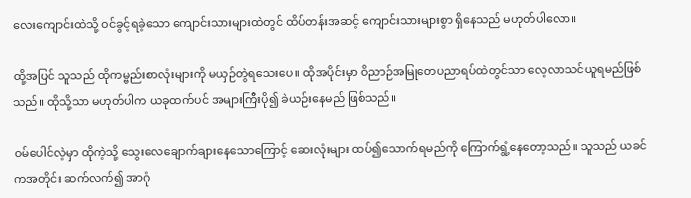လေးကျောင်းထဲသို့ ဝင်ခွင့်ရခဲ့သော ကျောင်းသားများထဲတွင် ထိပ်တန်းအဆင့် ကျောင်းသားများစွာ ရှိနေသည် မဟုတ်ပါလော။

ထို့အပြင် သူသည် ထိုကမ္ဗည်းစာလုံးများကို မယှဉ်တွဲရသေးပေ။ ထိုအပိုင်းမှာ ဝိညာဉ်အမြုတေပညာရပ်ထဲတွင်သာ လေ့လာသင်ယူရမည်ဖြစ်သည်။ ထိုသို့သာ မဟုတ်ပါက ယခုထက်ပင် အများကြီးပို၍ ခဲယဉ်းနေမည် ဖြစ်သည်။

ဝမ်ပေါင်လဲ့မှာ ထိုကဲ့သို့ သွေးလေချောက်ချားနေသောကြောင့် ဆေးလုံးများ ထပ်၍သောက်ရမည်ကို ကြောက်ရွံ့နေတော့သည်။ သူသည် ယခင်ကအတိုင်း ဆက်လက်၍ အာဂုံ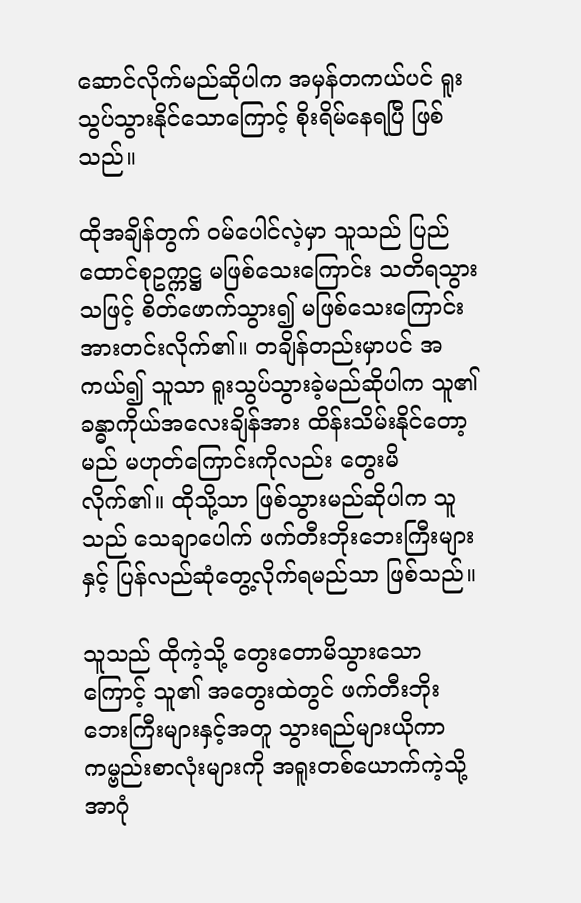ဆောင်လိုက်မည်ဆိုပါက အမှန်တကယ်ပင် ရူးသွပ်သွားနိုင်သောကြောင့် စိုးရိမ်နေရပြီ ဖြစ်သည်။

ထိုအချိန်တွက် ဝမ်ပေါင်လဲ့မှာ သူသည် ပြည်ထောင်စုဥက္ကဋ္ဌ မဖြစ်သေးကြောင်း သတိရသွားသဖြင့် စိတ်ဖောက်သွား၍ မဖြစ်သေးကြောင်း အားတင်းလိုက်၏။ တချိန်တည်းမှာပင် အကယ်၍ သူသာ ရူးသွပ်သွားခဲ့မည်ဆိုပါက သူ၏ ခန္ဓာကိုယ်အ‌လေးချိန်အား ထိန်းသိမ်းနိုင်တော့မည် မဟုတ်ကြောင်းကိုလည်း တွေးမိလိုက်၏။ ထိုသို့သာ ဖြစ်သွားမည်ဆိုပါက သူသည် သေချာပေါက် ဖက်တီးဘိုးဘေးကြီးများနှင့် ပြန်လည်ဆုံတွေ့လိုက်ရမည်သာ ဖြစ်သည်။

သူသည် ထိုကဲ့သို့ တွေးတောမိသွားသောကြောင့် သူ၏ အတွေးထဲတွင် ဖက်တီးဘိုးဘေးကြီးများနှင့်အတူ သွားရည်များယိုကာ ကမ္ဗည်းစာလုံးများကို အရူးတစ်ယောက်ကဲ့သို့ အာဂုံ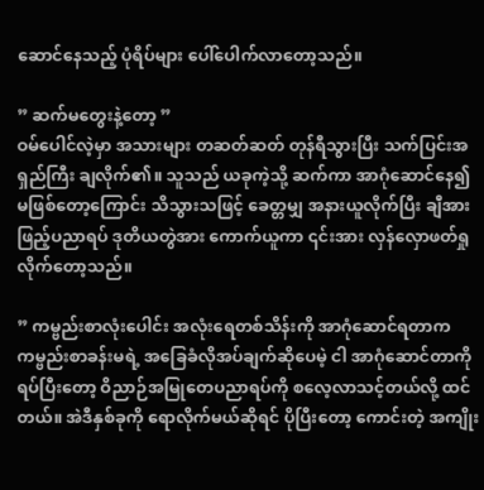ဆောင်နေသည့် ပုံရိပ်များ ပေါ်ပေါက်လာတော့သည်။

” ဆက်မတွေးနဲ့တော့ ”
ဝမ်ပေါင်လဲ့မှာ အသားများ တဆတ်ဆတ် တုန်ရီသွားပြီး သက်ပြင်းအရှည်ကြီး ချလိုက်၏။ သူသည် ယခုကဲ့သို့ ဆက်ကာ အာဂုံဆောင်နေ၍ မဖြစ်တော့ကြောင်း သိသွားသဖြင့် ခေတ္တမျှ အနားယူလိုက်ပြီး ချီအားဖြည့်ပညာရပ် ဒုတိယတွဲအား ကောက်ယူကာ ၎င်းအား လှန်လှောဖတ်ရှုလိုက်တော့သည်။

” ကမ္ဗည်းစာလုံးပေါင်း အလုံးရေတစ်သိန်းကို အာဂုံဆောင်ရတာက ကမ္ဗည်းစာခန်းမရဲ့ အခြေခံလိုအပ်ချက်ဆိုပေမဲ့ ငါ အာဂုံဆောင်တာကို ရပ်ပြီးတော့ ဝိညာဉ်အမြုတေပညာရပ်ကို စလေ့လာသင့်တယ်လို့ ထင်တယ်။ အဲဒီနှစ်ခုကို ရောလိုက်မယ်ဆိုရင် ပိုပြီးတော့ ကောင်း‌တဲ့ အကျိုး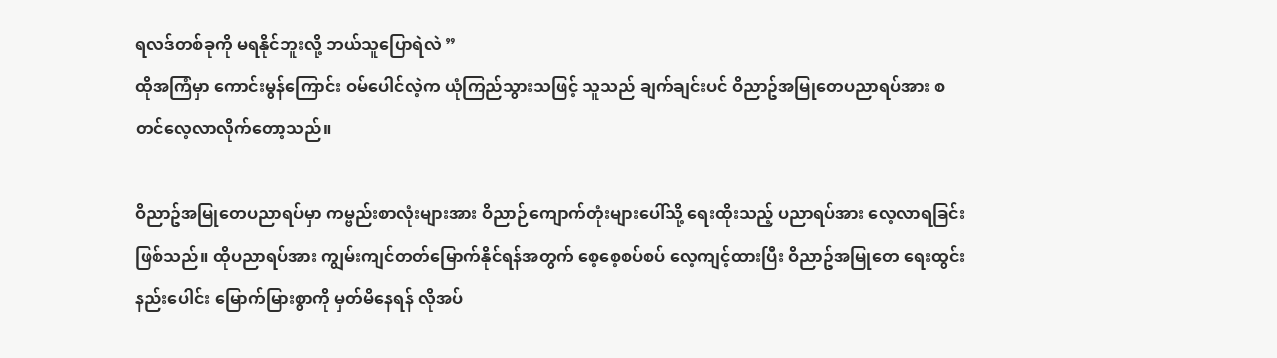ရလဒ်တစ်ခုကို မရနိုင်ဘူးလို့ ဘယ်သူပြောရဲလဲ ”
ထိုအကြံမှာ ကောင်းမွန်ကြောင်း ဝမ်ပေါင်လဲ့က ယုံကြည်သွားသဖြင့် သူသည် ချက်ချင်းပင် ဝိညာဥ်အမြုတေပညာရပ်အား စတင်လေ့လာလိုက်တော့သည်။

ဝိညာဥ်အမြုတေပညာရပ်မှာ ကမ္ဗည်းစာလုံးများအား ဝိညာဉ်ကျောက်တုံးများပေါ်သို့ ရေးထိုးသည့် ပညာရပ်အား လေ့လာရခြင်း ဖြစ်သည်။ ထိုပညာရပ်အား ကျွမ်းကျင်တတ်မြောက်နိုင်ရန်အတွက် စေ့စေ့စပ်စပ် လေ့ကျင့်ထားပြီး ဝိညာဥ်အမြုတေ ရေးထွင်းနည်းပေါင်း မြောက်မြားစွာကို မှတ်မိနေရန် လိုအပ်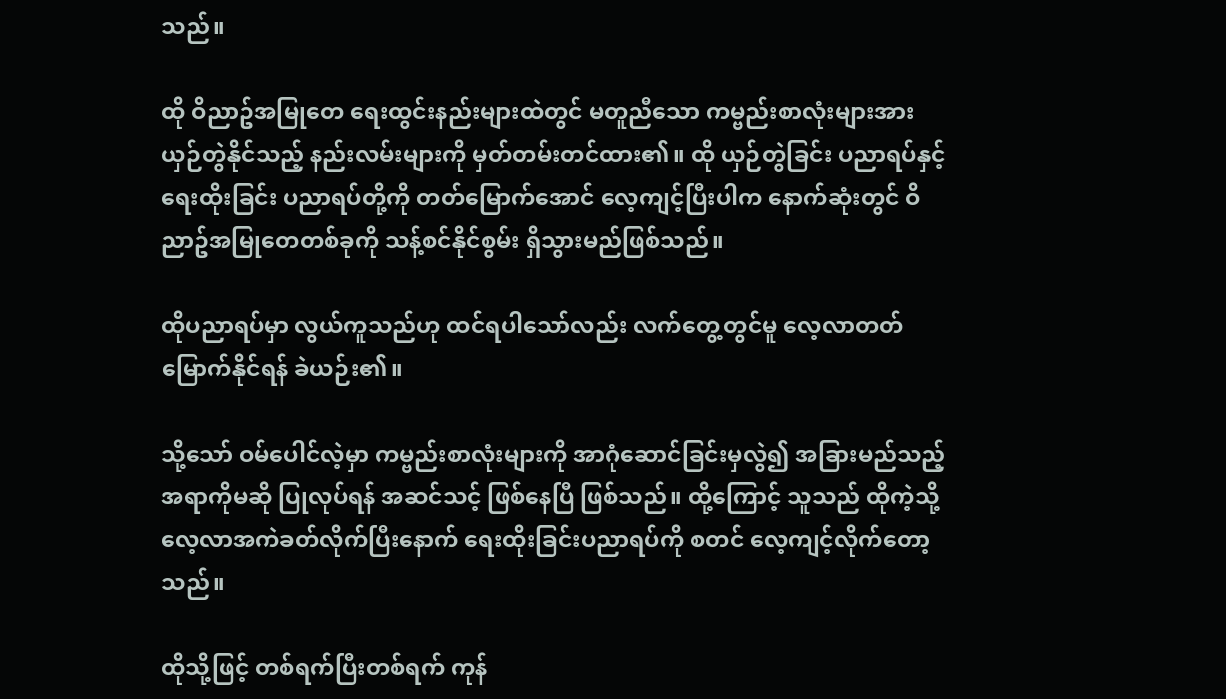သည်။

ထို ဝိညာဥ်အမြုတေ ရေးထွင်းနည်းများထဲတွင် မတူညီသော ကမ္ဗည်းစာလုံးများအား ယှဉ်တွဲနိုင်သည့် နည်းလမ်းများကို မှတ်တမ်းတင်ထား၏။ ထို ယှဉ်တွဲခြင်း ပညာရပ်နှင့် ရေးထိုးခြင်း ပညာရပ်တို့ကို တတ်မြောက်အောင် လေ့ကျင့်ပြီးပါက နောက်ဆုံးတွင် ဝိညာဥ်အမြုတေတစ်ခုကို သန့်စင်နိုင်စွမ်း ရှိသွားမည်ဖြစ်သည်။

ထိုပညာရပ်မှာ လွယ်ကူသည်ဟု ထင်ရပါသော်လည်း လက်တွေ့တွင်မူ လေ့လာတတ်မြောက်နိုင်ရန် ခဲယဉ်း၏။

သို့သော် ဝမ်ပေါင်လဲ့မှာ ကမ္ဗည်းစာလုံးများကို အာဂုံဆောင်ခြင်းမှလွဲ၍ အခြားမည်သည့်အရာကိုမဆို ပြုလုပ်ရန် အဆင်သင့် ဖြစ်နေပြီ ဖြစ်သည်။ ထို့ကြောင့် သူသည် ထိုကဲ့သို့ လေ့လာအကဲခတ်လိုက်ပြီးနောက် ရေးထိုးခြင်းပညာရပ်ကို စတင် လေ့ကျင့်လိုက်တော့သည်။

ထိုသို့ဖြင့် တစ်ရက်ပြီးတစ်ရက် ကုန်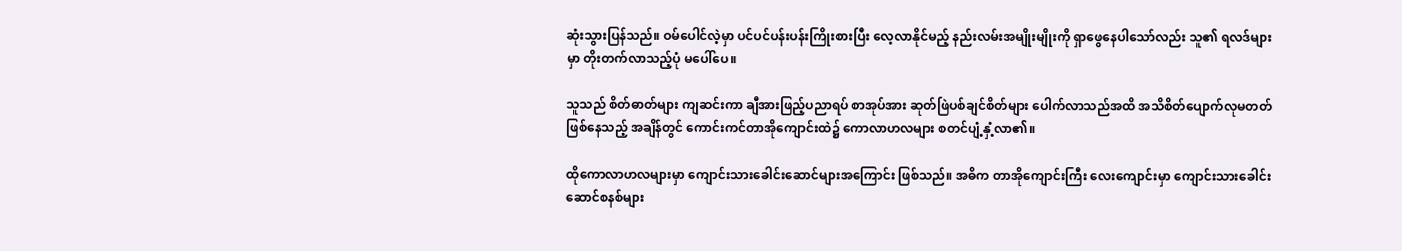ဆုံးသွားပြန်သည်။ ဝမ်ပေါင်လဲ့မှာ ပင်ပင်ပန်းပန်းကြိုးစားပြီး လေ့လာနိုင်မည့် နည်းလမ်းအမျိုးမျိုးကို ရှာဖွေနေပါသော်လည်း သူ၏ ရလဒ်များမှာ တိုးတက်လာသည့်ပုံ မပေါ်ပေ။

သူသည် စိတ်ဓာတ်များ ကျဆင်းကာ ချီအားဖြည့်ပညာရပ် စာအုပ်အား ဆုတ်ဖြဲပစ်ချင်စိတ်များ ပေါက်လာသည်အထိ အသိစိတ်ပျောက်လုမတတ် ဖြစ်နေသည့် အချိန်တွင် ကောင်းကင်တာအိုကျောင်းထဲ၌ ကောလာဟလများ စတင်ပျံ့နှံ့လာ၏။

ထိုကောလာဟလများမှာ ကျောင်းသားခေါင်းဆောင်များအကြောင်း ဖြစ်သည်။ အဓိက တာအိုကျောင်းကြီး လေးကျောင်းမှာ ကျောင်းသားခေါင်းဆောင်စနစ်များ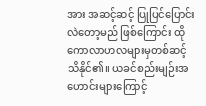အား အဆင့်ဆင့် ပြုပြင်ပြောင်းလဲတော့မည် ဖြစ်ကြောင်း ထိုကောလာဟလများမှတစ်ဆင့် သိနိုင်၏။ ယခင်စည်းမျဉ်းအဟောင်းများကြောင့်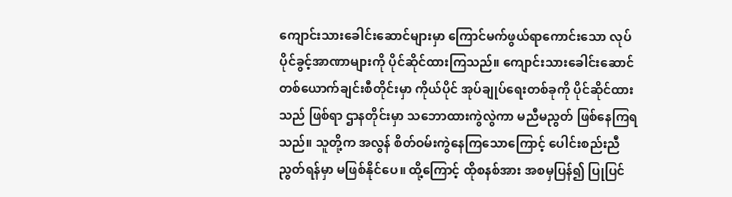ကျောင်းသားခေါင်းဆောင်များမှာ ကြောင်မက်ဖွယ်ရာကောင်းသော လုပ်ပိုင်ခွင့်အာဏာများကို ပိုင်ဆိုင်ထားကြသည်။ ကျောင်းသားခေါင်းဆောင် တစ်ယောက်ချင်းစီတိုင်းမှာ ကိုယ်ပိုင် အုပ်ချုပ်ရေးတစ်ခုကို ပိုင်ဆိုင်ထားသည် ဖြစ်ရာ ဌာနတိုင်းမှာ သဘောထားကွဲလွဲကာ မညီမညွတ် ဖြစ်နေကြရသည်။ သူတို့က အလွန် စိတ်ဝမ်းကွဲနေ‌ကြသောကြောင့် ပေါင်းစည်းညီညွတ်ရန်မှာ မဖြစ်နိုင်ပေ။ ထို့ကြောင့် ထိုစနစ်အား အစမှပြန်၍ ပြုပြင်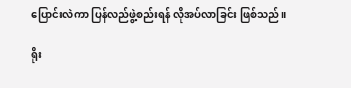ပြောင်းလဲကာ ပြန်လည်ဖွဲ့စည်းရန် လိုအပ်လာခြင်း ဖြစ်သည်။

ရိုး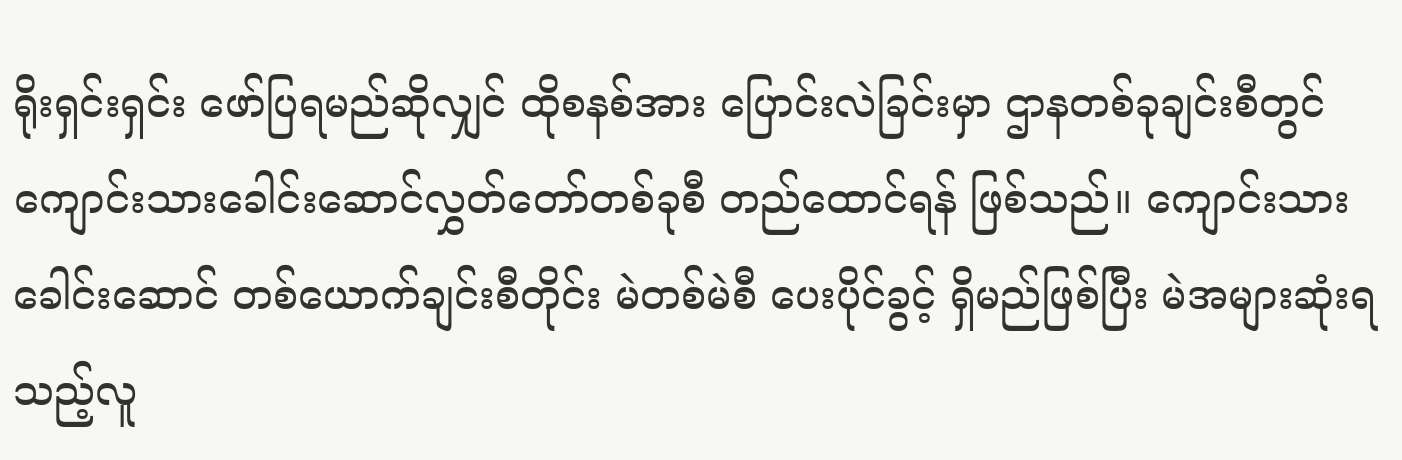ရိုးရှင်းရှင်း ဖော်ပြရမည်ဆိုလျှင် ထိုစနစ်အား ပြောင်းလဲခြင်းမှာ ဌာနတစ်ခုချင်းစီတွင် ကျောင်းသားခေါင်းဆောင်လွှတ်တော်တစ်ခုစီ တည်ထောင်ရန် ဖြစ်သည်။ ကျောင်းသားခေါင်းဆောင် တစ်ယောက်ချင်းစီတိုင်း မဲတစ်မဲစီ ပေးပိုင်ခွင့် ရှိမည်ဖြစ်ပြီး မဲအများဆုံးရသည့်လူ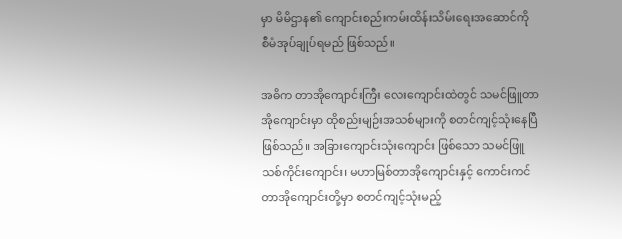မှာ မိမိဌာန၏ ကျောင်းစည်းကမ်းထိန်းသိမ်းရေးအဆောင်ကို စီမံအုပ်ချုပ်ရမည် ဖြစ်သည်။

အဓိက တာအိုကျောင်းကြီး လေးကျောင်းထဲတွင် သမင်ဖြူတာအိုကျောင်းမှာ ထိုစည်းမျဉ်းအသစ်များကို စတင်ကျင့်သုံးနေပြီဖြစ်သည်။ အခြားကျောင်းသုံးကျောင်း ဖြစ်သော သမင်ဖြူသစ်ကိုင်းကျောင်း၊ မဟာမြစ်တာအိုကျောင်းနှင့် ကောင်းကင်တာအိုကျောင်းတို့မှာ စတင်ကျင့်သုံးမည့်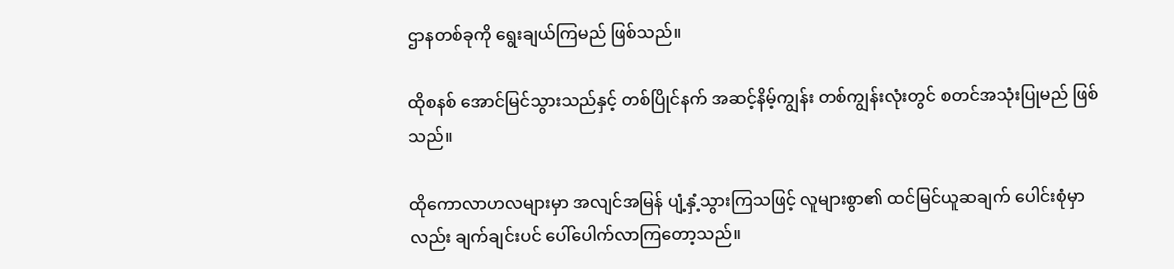ဌာနတစ်ခုကို ရွေးချယ်ကြမည် ဖြစ်သည်။

ထိုစနစ် အောင်မြင်သွားသည်နှင့် တစ်ပြိုင်နက် အဆင့်နိမ့်ကျွန်း တစ်ကျွန်းလုံးတွင် စတင်အသုံးပြုမည် ဖြစ်သည်။

ထိုကောလာဟလများမှာ အလျင်အမြန် ပျံ့နှံ့သွားကြသဖြင့် လူများစွာ၏ ထင်မြင်ယူဆချက် ပေါင်းစုံမှာလည်း ချက်ချင်းပင် ပေါ်ပေါက်လာကြတော့သည်။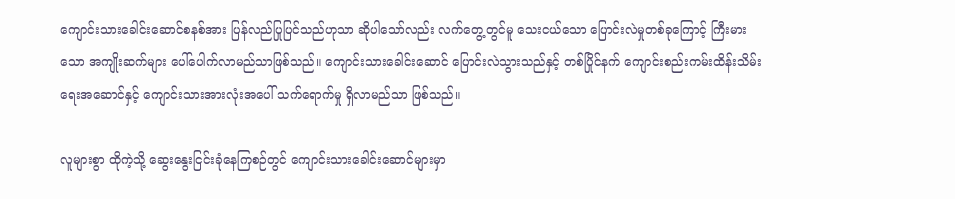ကျောင်းသားခေါင်းဆောင်စနစ်အား ပြန်လည်ပြုပြင်သည်ဟုသာ ဆိုပါသော်လည်း လက်တွေ့တွင်မူ သေးငယ်သော ပြောင်းလဲမှုတစ်ခုကြောင့် ကြီးမားသော အကျိုးဆက်များ ပေါ်ပေါက်လာမည်သာဖြစ်သည်။ ကျောင်းသားခေါင်းဆောင် ပြောင်းလဲသွားသည်နှင့် တစ်ပြိုင်နက် ကျောင်းစည်းကမ်းထိန်းသိမ်းရေးအဆောင်နှင့် ကျောင်းသားအားလုံးအပေါ် သက်ရောက်မှု ရှိလာမည်သာ ဖြစ်သည်။

လူများစွာ ထိုကဲ့သို့ ‌ဆွေးနွေးငြင်းခုံနေကြစဉ်တွင် ကျောင်းသားခေါင်းဆောင်များမှာ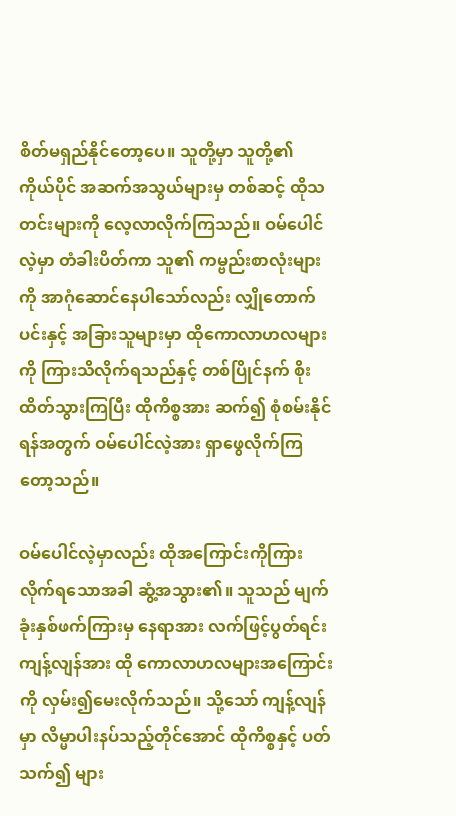စိတ်မရှည်နိုင်တော့ပေ။ သူတို့မှာ သူတို့၏ ကိုယ်ပိုင် အဆက်အသွယ်များမှ တစ်ဆင့် ထိုသတင်းများကို လေ့လာလိုက်ကြသည်။ ဝမ်ပေါင်လဲ့မှာ တံခါးပိတ်ကာ သူ၏ ကမ္ဗည်းစာလုံးများကို အာဂုံဆောင်နေပါသော်လည်း လျှိုတောက်ပင်းနှင့် အခြားသူများမှာ ထိုကောလာဟလများကို ကြားသိလိုက်ရသည်နှင့် တစ်ပြိုင်နက် စိုးထိတ်သွားကြပြီး ထိုကိစ္စအား ဆက်၍ စုံစမ်းနိုင်ရန်အတွက် ဝမ်ပေါင်လဲ့အား ရှာဖွေလိုက်ကြတော့သည်။

ဝမ်ပေါင်လဲ့မှာလည်း ထိုအကြောင်းကိုကြားလိုက်ရသောအခါ ဆွံ့အသွား၏။ သူသည် မျက်ခုံးနှစ်ဖက်ကြားမှ နေရာအား လက်ဖြင့်ပွတ်ရင်း ကျန့်လျန်အား ထို ကောလာဟလများအကြောင်းကို လှမ်း၍မေးလိုက်သည်။ သို့သော် ကျန့်လျန်မှာ လိမ္မာပါးနပ်သည့်တိုင်အောင် ထိုကိစ္စနှင့် ပတ်သက်၍ များ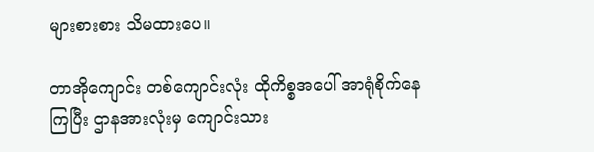များစားစား သိမထားပေ။

တာအိုကျောင်း တစ်ကျောင်းလုံး ထိုကိစ္စအပေါ် အာရုံစိုက်နေကြပြီး ဌာနအားလုံးမှ ကျောင်းသား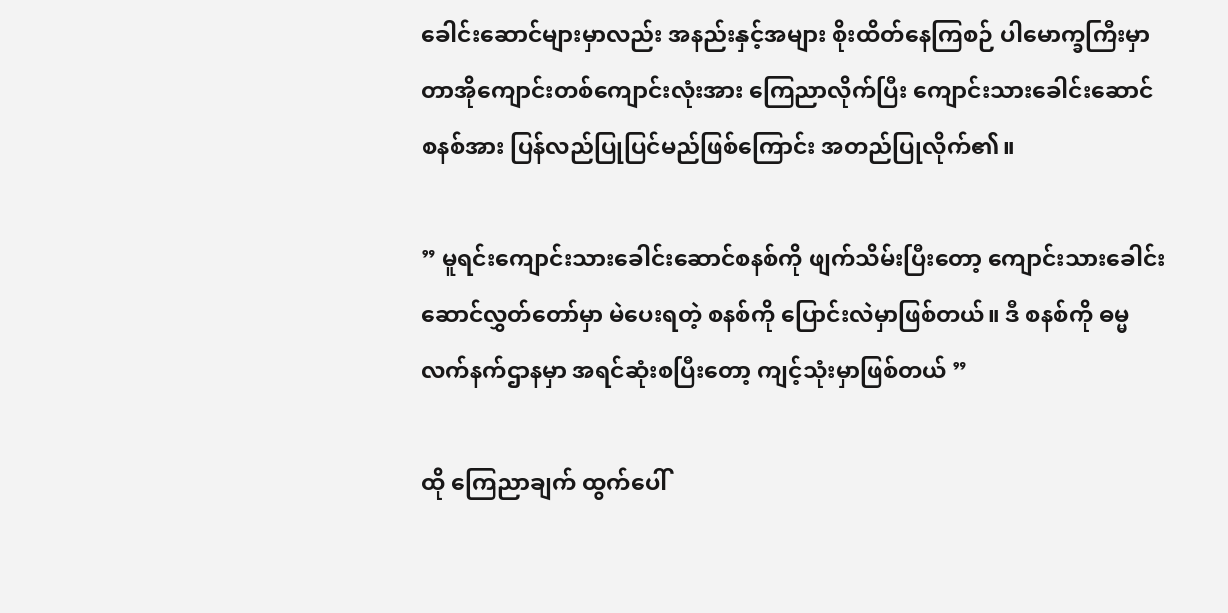ခေါင်းဆောင်များမှာလည်း အနည်းနှင့်အများ စိုးထိတ်နေကြစဉ် ပါမောက္ခကြီးမှာ တာအိုကျောင်းတစ်ကျောင်းလုံးအား ကြေညာလိုက်ပြီး ကျောင်းသားခေါင်းဆောင်စနစ်အား ပြန်လည်ပြုပြင်မည်ဖြစ်ကြောင်း အတည်ပြုလိုက်၏။

” မူရင်းကျောင်းသားခေါင်းဆောင်စနစ်ကို ဖျက်သိမ်းပြီးတော့ ကျောင်းသားခေါင်းဆောင်လွှတ်တော်မှာ မဲပေးရတဲ့ စနစ်ကို ပြောင်းလဲမှာဖြစ်တယ်။ ဒီ စနစ်ကို ဓမ္မလက်နက်ဌာနမှာ အရင်ဆုံးစပြီးတော့ ကျင့်သုံးမှာဖြစ်တယ် ”

ထို ကြေညာချက် ထွက်ပေါ်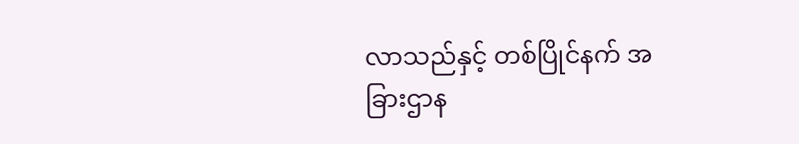လာသည်နှင့် တစ်ပြိုင်နက် အခြားဌာန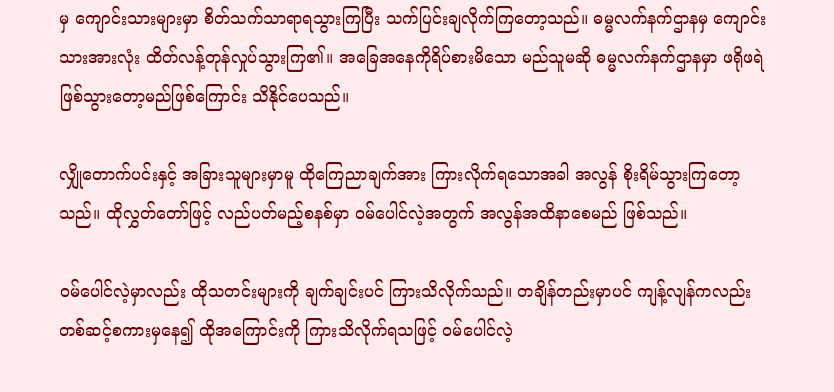မှ ကျောင်းသားများမှာ စိတ်သက်သာရာရသွားကြပြီး သက်ပြင်းချလိုက်ကြတော့သည်။ ဓမ္မလက်နက်ဌာနမှ ကျောင်းသားအားလုံး ထိတ်လန့်တုန်လှုပ်သွားကြ၏။ အခြေအနေကိုရိပ်စားမိသော မည်သူမဆို ဓမ္မလက်နက်ဌာနမှာ ဖရိုဖရဲဖြစ်သွားတော့မည်ဖြစ်ကြောင်း သိနိုင်ပေသည်။

လျှိုတောက်ပင်းနှင့် အခြားသူများမှာမူ ထိုကြေညာချက်အား ကြားလိုက်ရသောအခါ အလွန် စိုးရိမ်သွားကြတော့သည်။ ထိုလွှတ်တော်ဖြင့် လည်ပတ်မည့်စနစ်မှာ ဝမ်ပေါင်လဲ့အတွက် အလွန်အထိနာစေမည် ဖြစ်သည်။

ဝမ်ပေါင်လဲ့မှာလည်း ထိုသတင်းများကို ချက်ချင်းပင် ကြားသိလိုက်သည်။ တချိန်တည်းမှာပင် ကျန့်လျန်ကလည်း တစ်ဆင့်စကားမှနေ၍ ထိုအကြောင်းကို ကြားသိလိုက်ရသဖြင့် ဝမ်ပေါင်လဲ့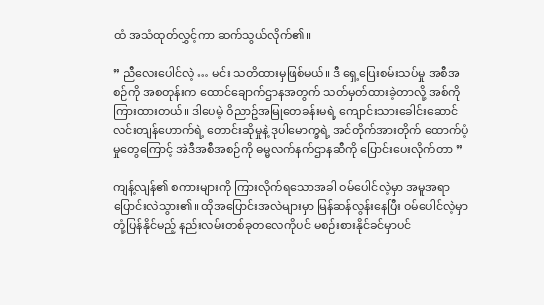ထံ အသံထုတ်လွှင့်ကာ ဆက်သွယ်လိုက်၏။

” ညီလေးပေါင်လဲ့ … မင်း သတိထားမှဖြစ်မယ်။ ဒီ ရှေ့ပြေးစမ်းသပ်မှု အစီအစဉ်ကို အစတုန်းက ထောင်ချောက်ဌာနအတွက် သတ်မှတ်ထားခဲ့တာလို့ အစ်ကို ကြားထားတယ်။ ဒါပေမဲ့ ဝိညာဥ်အမြုတေခန်းမရဲ့ ကျောင်းသားခေါင်းဆောင် လင်းတျန်ဟောက်ရဲ့ တောင်းဆိုမှုနဲ့ ဒုပါမောက္ခရဲ့ အင်တိုက်အားတိုက် ထောက်ပံ့မှုတွေကြောင့် အဲဒီအစီအစဉ်ကို ဓမ္မလက်နက်ဌာနဆီကို ပြောင်းပေးလိုက်တာ ”

ကျန့်လျန်၏ စကားများကို ကြားလိုက်ရသောအခါ ဝမ်ပေါင်လဲ့မှာ အမူအရာ ပြောင်းလဲသွား၏။ ထိုအပြောင်းအလဲများမှာ မြန်ဆန်လွန်းနေပြီး ဝမ်ပေါင်လဲ့မှာ တုံ့ပြန်နိုင်မည့် နည်းလမ်းတစ်ခုတ‌လေကိုပင် မစဉ်းစားနိုင်ခင်မှာပင်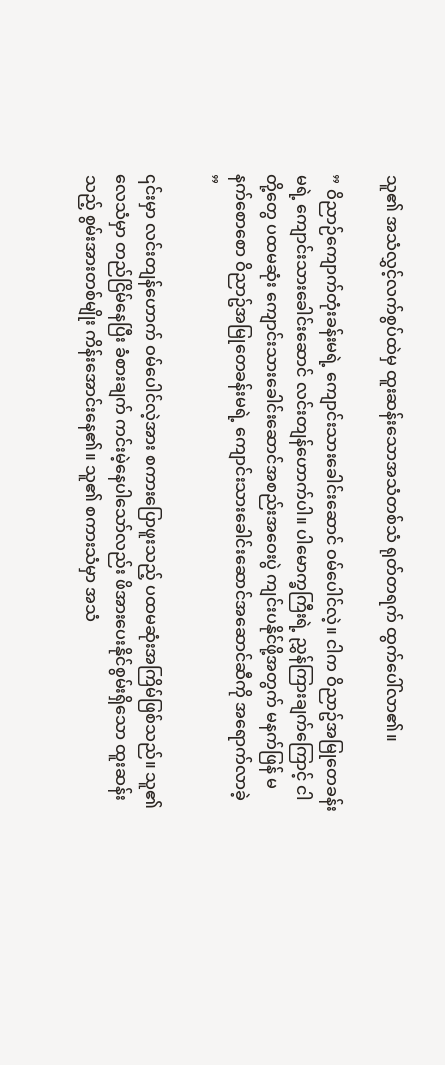သူ၏ အသံလွှင့်လက်စွပ်ထဲမှ ထူးဆန်းသောအသံတစ်သံ ရုတ်တရက် ထွက်ပေါ်လာ၏။

” ဝိညာဉ်ကျောက်တုံးခန်းမရဲ့ ကျောင်းသားခေါင်းဆောင် ဝမ်ပေါင်လဲ့။ ငါက ဝိညာဥ်အမြုတေခန်းမရဲ့ ကျောင်းသားခေါင်းဆောင် လင်းတျန်ဟောက်ပါ။ ပါမောက္ခကြီးရဲ့ ညွှန်ကြားချက်ကြောင့် ငါတို့တွေ ပထမဆုံး ကျောင်းသားခေါင်းဆောင်အစည်းအဝေးပွဲ ကျင်းပနိုင်ဖို့အတွက် မနက်ဖြန် မနက်စောစော ဝိညာဥ်အမြုတေခန်းမရဲ့ ကျောင်းသားခေါင်းဆောင်အဆောင်ဆီကို အရောက်လာခဲ့ ”

၎င်းမှာ လင်းတျန်ဟောက် ဝမ်ပေါင်လဲ့အား စကားပြောဖူးသည့် ပထမဆုံးအကြိမ်ဖြစ်သည်။ သူ၏ လေသံမှာ တည်ငြိမ်နေပြီး ခံစားချက် ကင်းမဲ့နေပါသော်လည်း ဖိအားပေးနိုင်စွမ်းရှိသော ထူးဆန်းသည့် စွမ်းအားတစ်မျိုး ကိန်းအောင်းနေ၏။ သူ၏ စကားသံမှာ အသံ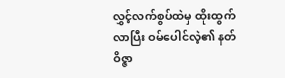လွှင့်လက်စွပ်ထဲမှ ထိုးထွက်လာပြီး ဝမ်ပေါင်လဲ့၏ နတ်ဝိဇ္ဇာ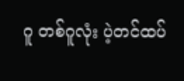ဂူ တစ်ဂူလုံး ပဲ့တင်ထပ်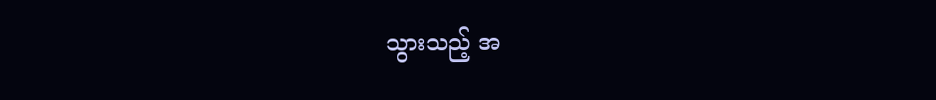သွားသည့် အ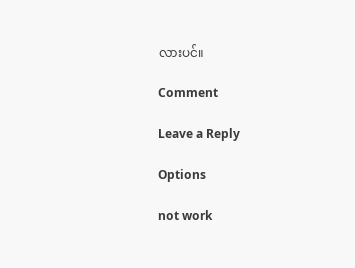လားပင်။

Comment

Leave a Reply

Options

not work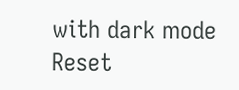with dark mode
Reset